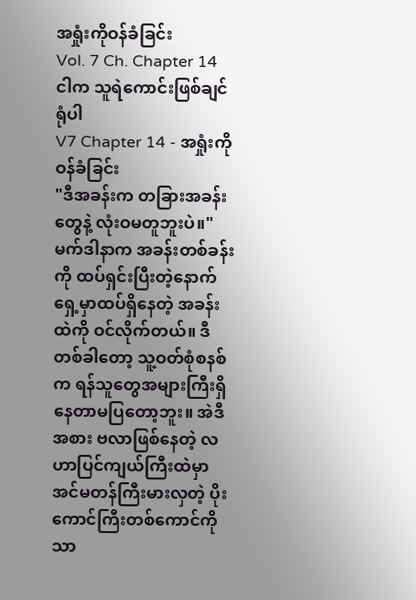အရှုံးကိုဝန်ခံခြင်း
Vol. 7 Ch. Chapter 14
ငါက သူရဲကောင်းဖြစ်ချင်ရုံပါ
V7 Chapter 14 - အရှုံးကိုဝန်ခံခြင်း
"ဒီအခန်းက တခြားအခန်းတွေနဲ့ လုံးဝမတူဘူးပဲ။" မက်ဒါနာက အခန်းတစ်ခန်းကို ထပ်ရှင်းပြီးတဲ့နောက်
ရှေ့မှာထပ်ရှိနေတဲ့ အခန်းထဲကို ဝင်လိုက်တယ်။ ဒီတစ်ခါတော့ သူ့ဝတ်စုံစနစ်က ရန်သူတွေအများကြီးရှိနေတာမပြတော့ဘူး။ အဲဒီအစား ဗလာဖြစ်နေတဲ့ လဟာပြင်ကျယ်ကြီးထဲမှာ အင်မတန်ကြီးမားလှတဲ့ ပိုးကောင်ကြီးတစ်ကောင်ကိုသာ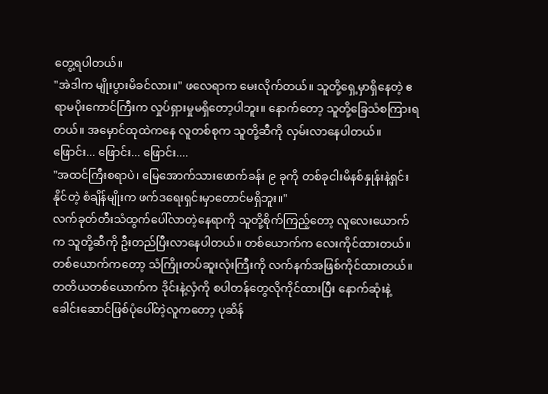တွေ့ရပါတယ်။
"အဲဒါက မျိုးပွားမိခင်လား။" ဖလေရာက မေးလိုက်တယ်။ သူတို့ရှေ့မှာရှိနေတဲ့ ဧရာမပိုးကောင်ကြီးက လှုပ်ရှားမှုမရှိတော့ပါဘူး။ နောက်တော့ သူတို့ခြေသံစကြားရတယ်။ အမှောင်ထုထဲကနေ လူတစ်စုက သူတို့ဆီကို လှမ်းလာနေပါတယ်။
ဖြောင်း... ဖြောင်း... ဖြောင်း....
"အထင်ကြီးစရာပဲ၊ မြေအောက်သားဖောက်ခန်း ၉ ခုကို တစ်ခုငါးမိနစ်နှုန်းနဲ့ရှင်းနိုင်တဲ့ စံချိန်မျိုးက ဖက်ဒရေးရှင်းမှာတောင်မရှိဘူး။"
လက်ခုတ်တီးသံထွက်ပေါ်လာတဲ့နေရာကို သူတို့စိုက်ကြည့်တော့ လူလေးယောက်က သူတို့ဆီကို ဦးတည်ပြီးလာနေပါတယ်။ တစ်ယောက်က လေးကိုင်ထားတယ်။ တစ်ယောက်ကတော့ သံကြိုးတပ်ဆူးလုံးကြီးကို လက်နက်အဖြစ်ကိုင်ထားတယ်။ တတိယတစ်ယောက်က ဒိုင်းနဲ့လှံကို စပါတန်တွေလိုကိုင်ထားပြီး နောက်ဆုံးနဲ့ ခေါင်းဆောင်ဖြစ်ပုံပေါ်တဲ့လူကတော့ ပုဆိန်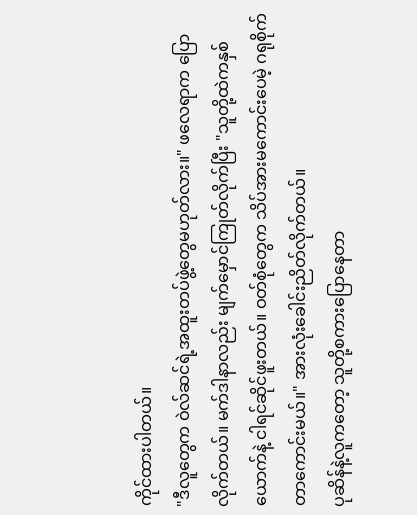ကိုင်ထားပါတယ်။
"ဒီလူတွေက ဝဲလ်ဆင်ရဲ့အထူးတပ်ဖွဲ့တွေမဟုတ်လား။" ဖလေရာက ပြောလိုက်တယ်။ မက်ဒါနာလည်း မျက်မှောင်ကြုတ်လိုက်ပြီး "သူတို့ထဲကနှစ်ယောက်နဲ့ ငါရင်ဆိုင်ဖူးတယ်။ ဝတ်စုံတွေက သိပ်အားမကောင်းပေမဲ့ ဂရုစိုက်တာကောင်းမယ်။" အားလုံးခေါင်းညိတ်လိုက်တယ်။
ပုဆိန်နဲ့လူကတော့ သူတို့စကားပြောနေတာ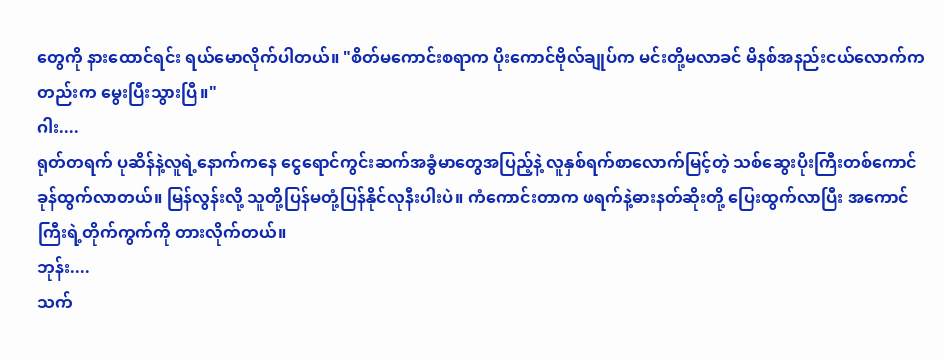တွေကို နားထောင်ရင်း ရယ်မောလိုက်ပါတယ်။ "စိတ်မကောင်းစရာက ပိုးကောင်ဗိုလ်ချုပ်က မင်းတို့မလာခင် မိနစ်အနည်းငယ်လောက်ကတည်းက မွေးပြီးသွားပြီ။"
ဂါး....
ရုတ်တရက် ပုဆိန်နဲ့လူရဲ့နောက်ကနေ ငွေရောင်ကွင်းဆက်အခွံမာတွေအပြည့်နဲ့ လူနှစ်ရက်စာလောက်မြင့်တဲ့ သစ်ဆွေးပိုးကြီးတစ်ကောင် ခုန်ထွက်လာတယ်။ မြန်လွန်းလို့ သူတို့ပြန်မတုံ့ပြန်နိုင်လုနီးပါးပဲ။ ကံကောင်းတာက ဖရက်နဲ့ဓားနတ်ဆိုးတို့ ပြေးထွက်လာပြီး အကောင်ကြီးရဲ့တိုက်ကွက်ကို တားလိုက်တယ်။
ဘုန်း....
သက်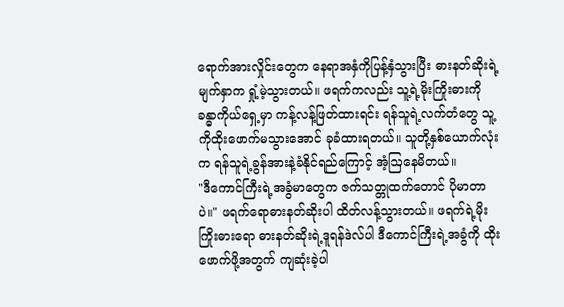ရောက်အားလှိုင်းတွေက နေရာအနှံကိုပြန့်နှံသွားပြီး ဓားနတ်ဆိုးရဲ့မျက်နှာက ရှုံ့မဲ့သွားတယ်။ ဖရက်ကလည်း သူ့ရဲ့မိုးကြိုးဓားကို ခန္ဓာကိုယ်ရှေ့မှာ ကန့်လန့်ဖြတ်ထားရင်း ရန်သူရဲ့လက်တံတွေ သူ့ကိုထိုးဖောက်မသွားအောင် ခုခံထားရတယ်။ သူတို့နှစ်ယောက်လုံးက ရန်သူရဲ့ခွန်အားနဲ့ခံနိုင်ရည်ကြောင့် အံ့ဩနေမိတယ်။
"ဒီကောင်ကြီးရဲ့အခွံမာတွေက ဇက်သတ္တုထက်တောင် ပိုမာတာပဲ။" ဖရက်ရောဓားနတ်ဆိုးပါ ထိတ်လန့်သွားတယ်။ ဖရက်ရဲ့မိုးကြိုးဓားရော ဓားနတ်ဆိုးရဲ့ဒူရန်ဒဲလ်ပါ ဒီကောင်ကြီးရဲ့အခွံကို ထိုးဖောက်ဖို့အတွက် ကျဆုံးခဲ့ပါ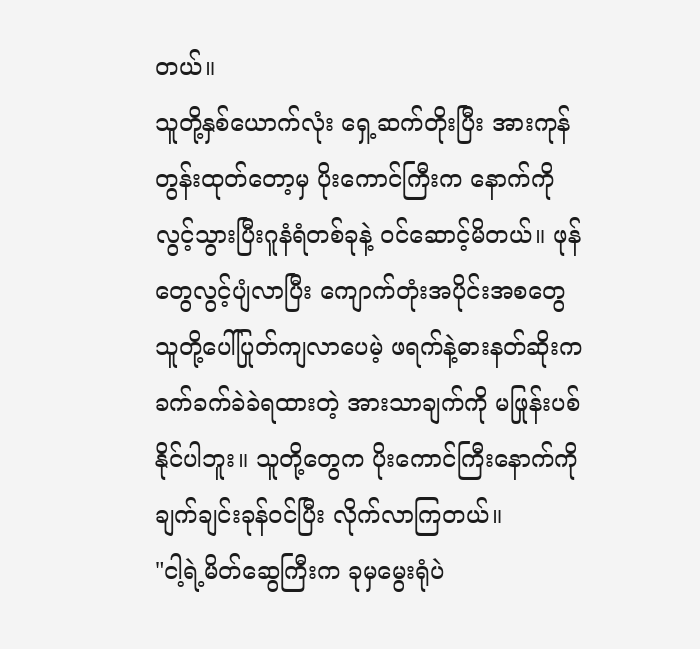တယ်။
သူတို့နှစ်ယောက်လုံး ရှေ့ဆက်တိုးပြီး အားကုန်တွန်းထုတ်တော့မှ ပိုးကောင်ကြီးက နောက်ကိုလွင့်သွားပြီးဂူနံရံတစ်ခုနဲ့ ဝင်ဆောင့်မိတယ်။ ဖုန်တွေလွင့်ပျံလာပြီး ကျောက်တုံးအပိုင်းအစတွေ သူတို့ပေါ်ပြုတ်ကျလာပေမဲ့ ဖရက်နဲ့ဓားနတ်ဆိုးက ခက်ခက်ခဲခဲရထားတဲ့ အားသာချက်ကို မဖြုန်းပစ်နိုင်ပါဘူး။ သူတို့တွေက ပိုးကောင်ကြီးနောက်ကို ချက်ချင်းခုန်ဝင်ပြီး လိုက်လာကြတယ်။
"ငါ့ရဲ့မိတ်ဆွေကြီးက ခုမှမွေးရုံပဲ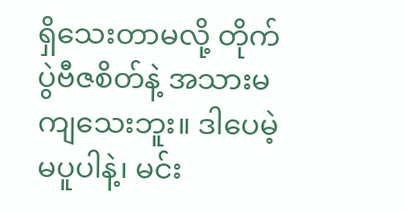ရှိသေးတာမလို့ တိုက်ပွဲဗီဇစိတ်နဲ့ အသားမကျသေးဘူး။ ဒါပေမဲ့ မပူပါနဲ့၊ မင်း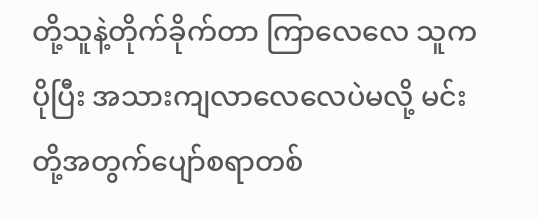တို့သူနဲ့တိုက်ခိုက်တာ ကြာလေလေ သူကပိုပြီး အသားကျလာလေလေပဲမလို့ မင်းတို့အတွက်ပျော်စရာတစ်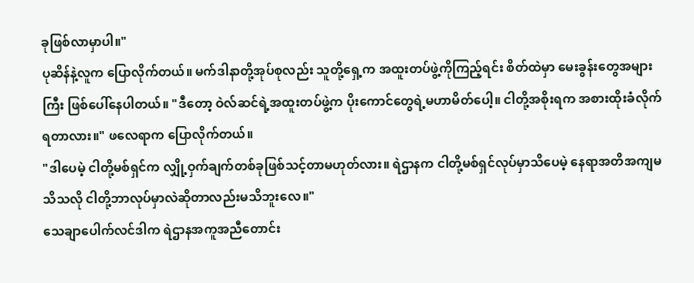ခုဖြစ်လာမှာပါ။"
ပုဆိန်နဲ့လူက ပြောလိုက်တယ်။ မက်ဒါနာတို့အုပ်စုလည်း သူတို့ရှေ့က အထူးတပ်ဖွဲ့ကိုကြည့်ရင်း စိတ်ထဲမှာ မေးခွန်းတွေအများကြီး ဖြစ်ပေါ်နေပါတယ်။ "ဒီတော့ ဝဲလ်ဆင်ရဲ့အထူးတပ်ဖွဲ့က ပိုးကောင်တွေရဲ့မဟာမိတ်ပေါ့။ ငါတို့အစိုးရက အစားထိုးခံလိုက်ရတာလား။" ဖလေရာက ပြောလိုက်တယ်။
"ဒါပေမဲ့ ငါတို့မစ်ရှင်က လျှို့ဝှက်ချက်တစ်ခုဖြစ်သင့်တာမဟုတ်လား။ ရဲဌာနက ငါတို့မစ်ရှင်လုပ်မှာသိပေမဲ့ နေရာအတိအကျမသိသလို ငါတို့ဘာလုပ်မှာလဲဆိုတာလည်းမသိဘူးလေ။"
သေချာပေါက်လင်ဒါက ရဲဌာနအကူအညီတောင်း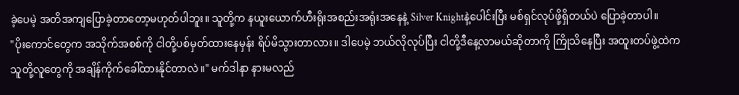ခဲ့ပေမဲ့ အတိအကျပြောခဲ့တာတော့မဟုတ်ပါဘူး။ သူတို့က နယူးယောက်ဟီးရိုးအစည်းအရုံးအနေနဲ့ Silver Knightနဲ့ပေါင်းပြီး မစ်ရှင်လုပ်ဖို့ရှိတယ်ပဲ ပြောခဲ့တာပါ။
"ပိုးကောင်တွေက အသိုက်အစစ်ကို ငါတို့ပစ်မှတ်ထားနေမှန်း ရိပ်မိသွားတာလား။ ဒါပေမဲ့ ဘယ်လိုလုပ်ပြီး ငါတို့ဒီနေ့လာမယ်ဆိုတာကို ကြိုသိနေပြီး အထူးတပ်ဖွဲ့ထဲက သူတို့လူတွေကို အချိန်ကိုက်ခေါ်ထားနိုင်တာလဲ။" မက်ဒါနာ နားမလည်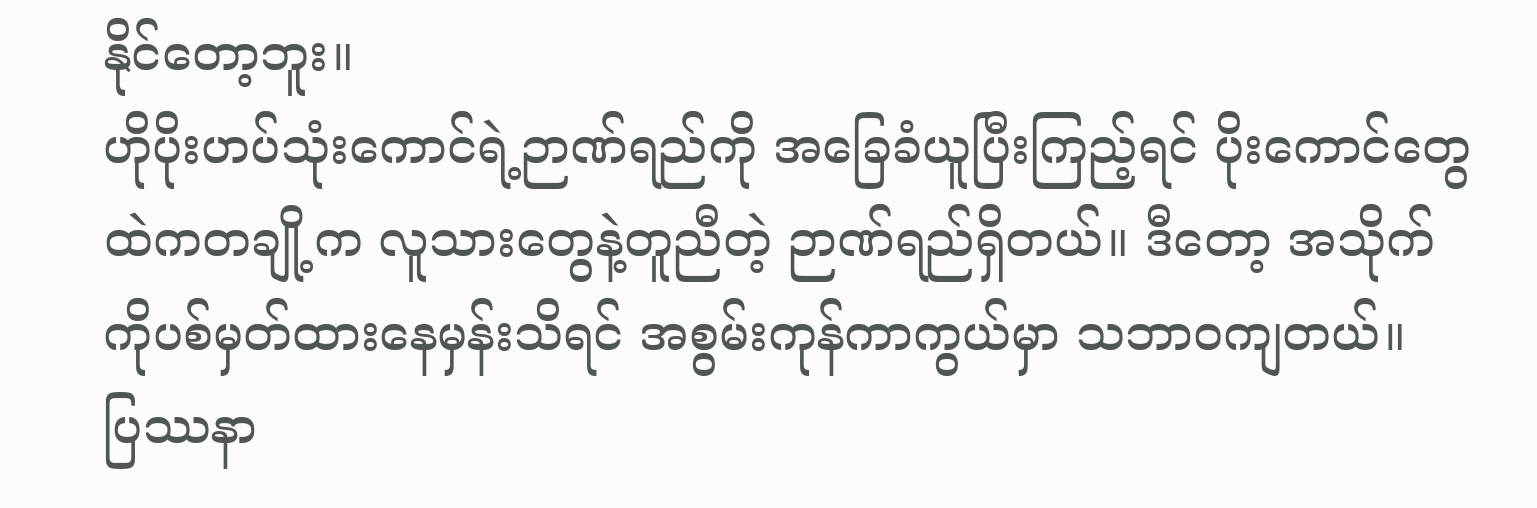နိုင်တော့ဘူး။
ဟိုပိုးဟပ်သုံးကောင်ရဲ့ဉာဏ်ရည်ကို အခြေခံယူပြီးကြည့်ရင် ပိုးကောင်တွေထဲကတချို့က လူသားတွေနဲ့တူညီတဲ့ ဉာဏ်ရည်ရှိတယ်။ ဒီတော့ အသိုက်ကိုပစ်မှတ်ထားနေမှန်းသိရင် အစွမ်းကုန်ကာကွယ်မှာ သဘာဝကျတယ်။
ပြဿနာ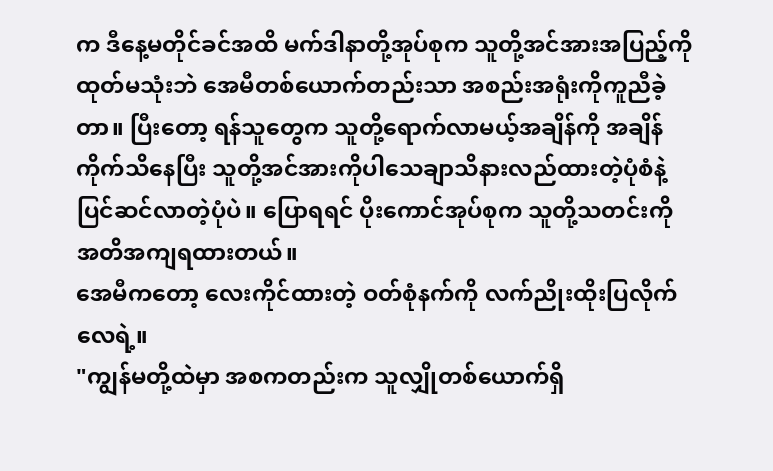က ဒီနေ့မတိုင်ခင်အထိ မက်ဒါနာတို့အုပ်စုက သူတို့အင်အားအပြည့်ကိုထုတ်မသုံးဘဲ အေမီတစ်ယောက်တည်းသာ အစည်းအရုံးကိုကူညီခဲ့တာ။ ပြီးတော့ ရန်သူတွေက သူတို့ရောက်လာမယ့်အချိန်ကို အချိန်ကိုက်သိနေပြီး သူတို့အင်အားကိုပါသေချာသိနားလည်ထားတဲ့ပုံစံနဲ့ ပြင်ဆင်လာတဲ့ပုံပဲ။ ပြောရရင် ပိုးကောင်အုပ်စုက သူတို့သတင်းကို အတိအကျရထားတယ်။
အေမီကတော့ လေးကိုင်ထားတဲ့ ဝတ်စုံနက်ကို လက်ညိုးထိုးပြလိုက်လေရဲ့။
"ကျွန်မတို့ထဲမှာ အစကတည်းက သူလျှိုတစ်ယောက်ရှိ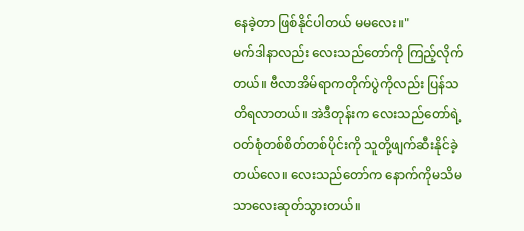နေခဲ့တာ ဖြစ်နိုင်ပါတယ် မမလေး။"
မက်ဒါနာလည်း လေးသည်တော်ကို ကြည့်လိုက်တယ်။ ဗီလာအိမ်ရာကတိုက်ပွဲကိုလည်း ပြန်သတိရလာတယ်။ အဲဒီတုန်းက လေးသည်တော်ရဲ့ဝတ်စုံတစ်စိတ်တစ်ပိုင်းကို သူတို့ဖျက်ဆီးနိုင်ခဲ့တယ်လေ။ လေးသည်တော်က နောက်ကိုမသိမသာလေးဆုတ်သွားတယ်။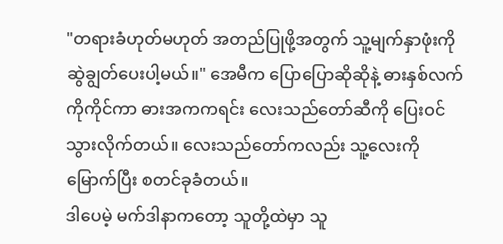"တရားခံဟုတ်မဟုတ် အတည်ပြုဖို့အတွက် သူ့မျက်နှာဖုံးကို ဆွဲချွတ်ပေးပါ့မယ်။" အေမီက ပြောပြောဆိုဆိုနဲ့ ဓားနှစ်လက်ကိုကိုင်ကာ ဓားအကကရင်း လေးသည်တော်ဆီကို ပြေးဝင်သွားလိုက်တယ်။ လေးသည်တော်ကလည်း သူ့လေးကိုမြောက်ပြီး စတင်ခုခံတယ်။
ဒါပေမဲ့ မက်ဒါနာကတော့ သူတို့ထဲမှာ သူ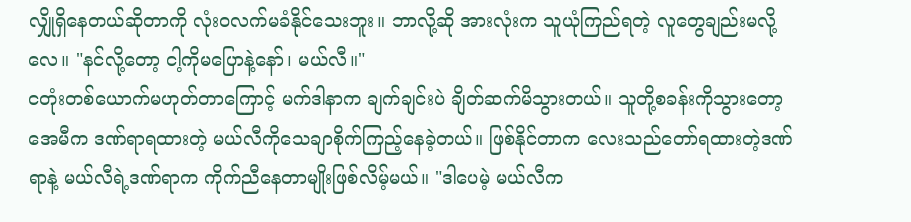လျှိုရှိနေတယ်ဆိုတာကို လုံးဝလက်မခံနိုင်သေးဘူး။ ဘာလို့ဆို အားလုံးက သူယုံကြည်ရတဲ့ လူတွေချည်းမလို့လေ။ "နင်လို့တော့ ငါ့ကိုမပြောနဲ့နော်၊ မယ်လီ။"
ငတုံးတစ်ယောက်မဟုတ်တာကြောင့် မက်ဒါနာက ချက်ချင်းပဲ ချိတ်ဆက်မိသွားတယ်။ သူတို့စခန်းကိုသွားတော့ အေမီက ဒဏ်ရာရထားတဲ့ မယ်လီကိုသေချာစိုက်ကြည့်နေခဲ့တယ်။ ဖြစ်နိုင်တာက လေးသည်တော်ရထားတဲ့ဒဏ်ရာနဲ့ မယ်လီရဲ့ဒဏ်ရာက ကိုက်ညီနေတာမျိုးဖြစ်လိမ့်မယ်။ "ဒါပေမဲ့ မယ်လီက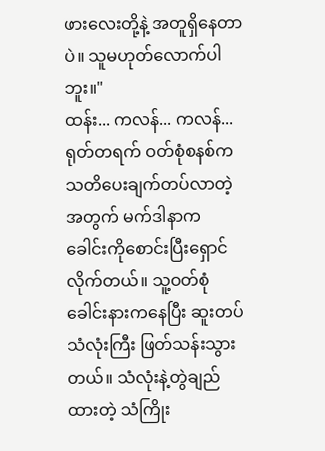ဖားလေးတို့နဲ့ အတူရှိနေတာပဲ။ သူမဟုတ်လောက်ပါဘူး။"
ထန်း... ကလန်... ကလန်...
ရုတ်တရက် ဝတ်စုံစနစ်က သတိပေးချက်တပ်လာတဲ့အတွက် မက်ဒါနာက ခေါင်းကိုစောင်းပြီးရှောင်လိုက်တယ်။ သူ့ဝတ်စုံခေါင်းနားကနေပြီး ဆူးတပ် သံလုံးကြီး ဖြတ်သန်းသွားတယ်။ သံလုံးနဲ့တွဲချည်ထားတဲ့ သံကြိုး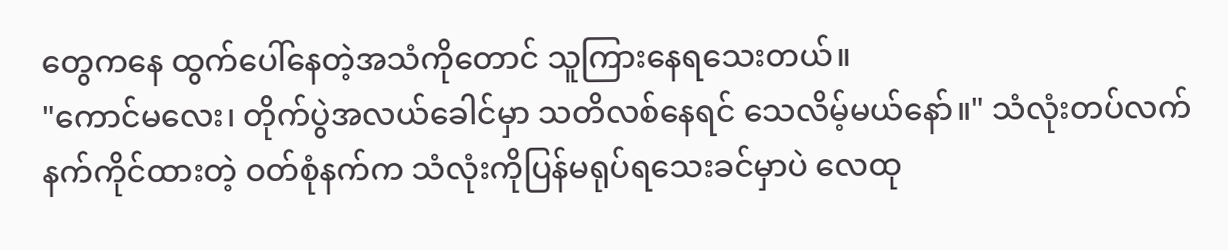တွေကနေ ထွက်ပေါ်နေတဲ့အသံကိုတောင် သူကြားနေရသေးတယ်။
"ကောင်မလေး၊ တိုက်ပွဲအလယ်ခေါင်မှာ သတိလစ်နေရင် သေလိမ့်မယ်နော်။" သံလုံးတပ်လက်နက်ကိုင်ထားတဲ့ ဝတ်စုံနက်က သံလုံးကိုပြန်မရုပ်ရသေးခင်မှာပဲ လေထု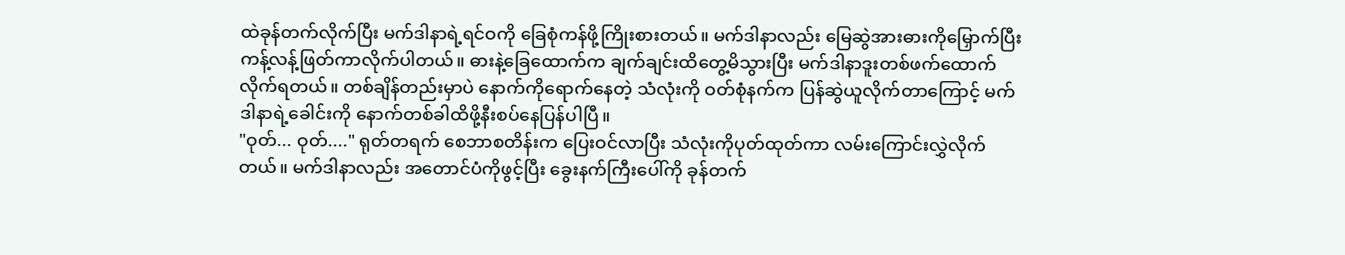ထဲခုန်တက်လိုက်ပြီး မက်ဒါနာရဲ့ရင်ဝကို ခြေစုံကန်ဖို့ကြိုးစားတယ်။ မက်ဒါနာလည်း မြေဆွဲအားဓားကိုမြှောက်ပြီး ကန့်လန့်ဖြတ်ကာလိုက်ပါတယ်။ ဓားနဲ့ခြေထောက်က ချက်ချင်းထိတွေ့မိသွားပြီး မက်ဒါနာဒူးတစ်ဖက်ထောက်လိုက်ရတယ်။ တစ်ချိန်တည်းမှာပဲ နောက်ကိုရောက်နေတဲ့ သံလုံးကို ဝတ်စုံနက်က ပြန်ဆွဲယူလိုက်တာကြောင့် မက်ဒါနာရဲ့ခေါင်းကို နောက်တစ်ခါထိဖို့နီးစပ်နေပြန်ပါပြီ။
"ဝုတ်... ဝုတ်...." ရုတ်တရက် စေဘာစတိန်းက ပြေးဝင်လာပြီး သံလုံးကိုပုတ်ထုတ်ကာ လမ်းကြောင်းလွှဲလိုက်တယ်။ မက်ဒါနာလည်း အတောင်ပံကိုဖွင့်ပြီး ခွေးနက်ကြီးပေါ်ကို ခုန်တက်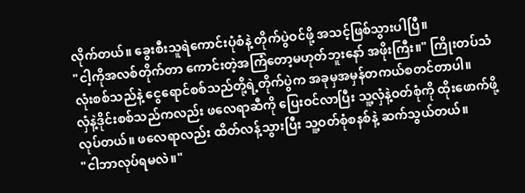လိုက်တယ်။ ခွေးစီးသူရဲကောင်းပုံစံနဲ့ တိုက်ပွဲဝင်ဖို့ အသင့်ဖြစ်သွားပါပြီ။
"ငါ့ကိုအလစ်တိုက်တာ ကောင်းတဲ့အကြံတော့မဟုတ်ဘူးနော် အဖိုးကြီး။" ကြိုးတပ်သံလုံးစစ်သည်နဲ့ ငွေရောင်စစ်သည်တို့ရဲ့တိုက်ပွဲက အခုမှအမှန်တကယ်စတင်တာပါ။
လှံနဲ့ဒိုင်းစစ်သည်ကလည်း ဖလေရာဆီကို ပြေးဝင်လာပြီး သူ့လှံနဲ့ဝတ်စုံကို ထိုးဖောက်ဖို့လုပ်တယ်။ ဖလေရာလည်း ထိတ်လန့်သွားပြီး သူ့ဝတ်စုံစနစ်နဲ့ ဆက်သွယ်တယ်။
"ငါဘာလုပ်ရမလဲ။"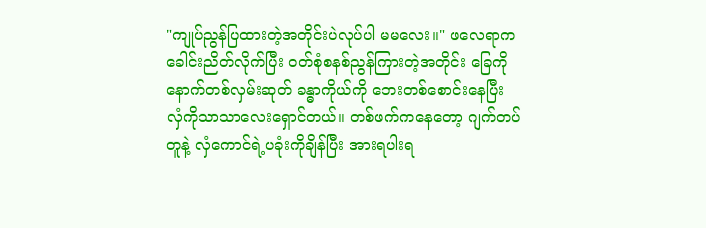"ကျုပ်ညွန်ပြထားတဲ့အတိုင်းပဲလုပ်ပါ မမလေး။" ဖလေရာက ခေါင်းညိတ်လိုက်ပြီး ဝတ်စုံစနစ်ညွန်ကြားတဲ့အတိုင်း ခြေကိုနောက်တစ်လှမ်းဆုတ် ခန္ဓာကိုယ်ကို ဘေးတစ်စောင်းနေပြီး လှံကိုသာသာလေးရှောင်တယ်။ တစ်ဖက်ကနေတော့ ဂျက်တပ်တူနဲ့ လှံကောင်ရဲ့ပခုံးကိုချိန်ပြီး အားရပါးရ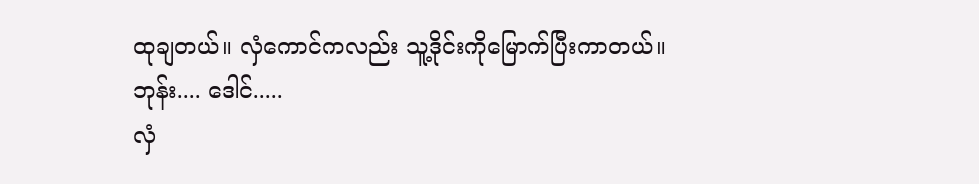ထုချတယ်။ လှံကောင်ကလည်း သူ့ဒိုင်းကိုမြောက်ပြီးကာတယ်။
ဘုန်း.... ဒေါင်.....
လှံ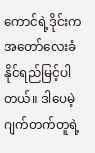ကောင်ရဲ့ဒိုင်းက အတော်လေးခံနိုင်ရည်မြင့်ပါတယ်။ ဒါပေမဲ့ ဂျက်တက်တူရဲ့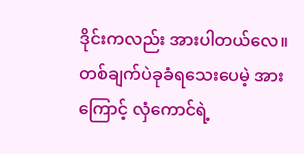ဒိုင်းကလည်း အားပါတယ်လေ။ တစ်ချက်ပဲခုခံရသေးပေမဲ့ အားကြောင့် လှံကောင်ရဲ့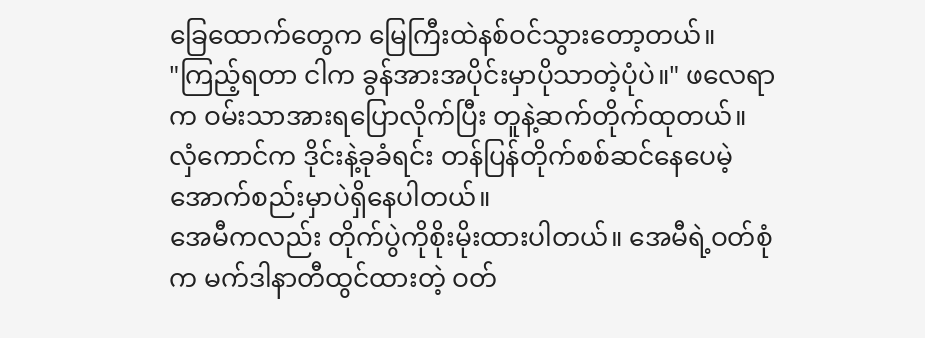ခြေထောက်တွေက မြေကြီးထဲနစ်ဝင်သွားတော့တယ်။
"ကြည့်ရတာ ငါက ခွန်အားအပိုင်းမှာပိုသာတဲ့ပုံပဲ။" ဖလေရာက ဝမ်းသာအားရပြောလိုက်ပြီး တူနဲ့ဆက်တိုက်ထုတယ်။ လှံကောင်က ဒိုင်းနဲ့ခုခံရင်း တန်ပြန်တိုက်စစ်ဆင်နေပေမဲ့ အောက်စည်းမှာပဲရှိနေပါတယ်။
အေမီကလည်း တိုက်ပွဲကိုစိုးမိုးထားပါတယ်။ အေမီရဲ့ဝတ်စုံက မက်ဒါနာတီထွင်ထားတဲ့ ဝတ်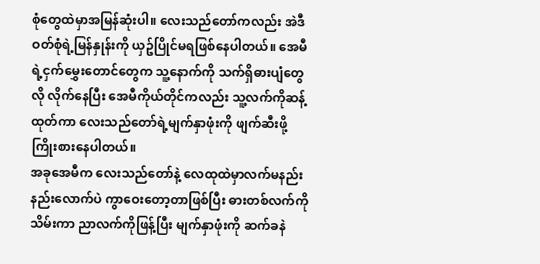စုံတွေထဲမှာအမြန်ဆုံးပါ။ လေးသည်တော်ကလည်း အဲဒီဝတ်စုံရဲ့မြန်နှုန်းကို ယှဥ်ပြိုင်မရဖြစ်နေပါတယ်။ အေမီရဲ့ငှက်မွှေးတောင်တွေက သူ့နောက်ကို သက်ရှိဓားပျံတွေလို လိုက်နေပြီး အေမီကိုယ်တိုင်ကလည်း သူ့လက်ကိုဆန့်ထုတ်ကာ လေးသည်တော်ရဲ့မျက်နှာဖုံးကို ဖျက်ဆီးဖို့ကြိုးစားနေပါတယ်။
အခုအေမီက လေးသည်တော်နဲ့ လေထုထဲမှာလက်မနည်းနည်းလောက်ပဲ ကွာဝေးတော့တာဖြစ်ပြီး ဓားတစ်လက်ကိုသိမ်းကာ ညာလက်ကိုဖြန့်ပြီး မျက်နှာဖုံးကို ဆက်ခနဲ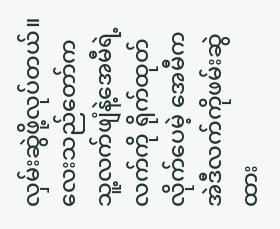လှမ်းဆွဲဖို့လုပ်တယ်။ လေးသည်တော်က သူ့လက်ဖျံနဲ့အေမီရဲ့လက်ကို ရိုက်ထုတ်လိုက်ပေမဲ့ အေမီက အဲဒီလက်ကိုဖမ်းဆွဲထား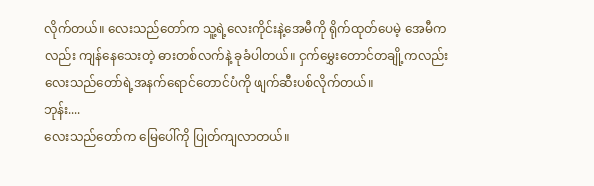လိုက်တယ်။ လေးသည်တော်က သူ့ရဲ့လေးကိုင်းနဲ့အေမီကို ရိုက်ထုတ်ပေမဲ့ အေမီကလည်း ကျန်နေသေးတဲ့ ဓားတစ်လက်နဲ့ ခုခံပါတယ်။ ငှက်မွှေးတောင်တချို့ကလည်း လေးသည်တော်ရဲ့အနက်ရောင်တောင်ပံကို ဖျက်ဆီးပစ်လိုက်တယ်။
ဘုန်း....
လေးသည်တော်က မြေပေါ်ကို ပြုတ်ကျလာတယ်။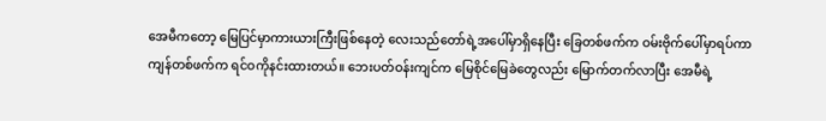အေမီကတော့ မြေပြင်မှာကားယားကြီးဖြစ်နေတဲ့ လေးသည်တော်ရဲ့အပေါ်မှာရှိနေပြီး ခြေတစ်ဖက်က ဝမ်းဗိုက်ပေါ်မှာရပ်ကာ ကျန်တစ်ဖက်က ရင်ဝကိုနင်းထားတယ်။ ဘေးပတ်ဝန်းကျင်က မြေစိုင်မြေခဲတွေလည်း မြောက်တက်လာပြီး အေမီရဲ့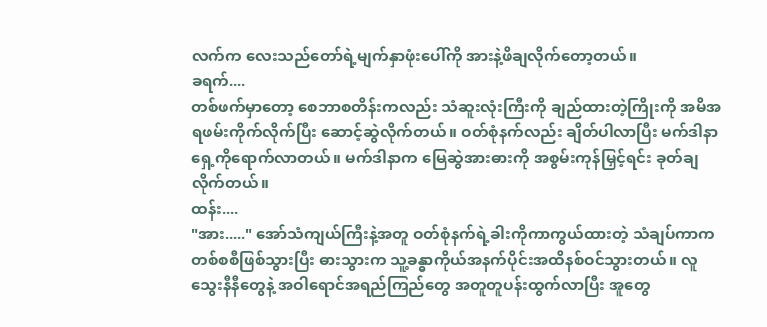လက်က လေးသည်တော်ရဲ့မျက်နှာဖုံးပေါ်ကို အားနဲ့ဖိချလိုက်တော့တယ်။
ခရက်....
တစ်ဖက်မှာတော့ စေဘာစတိန်းကလည်း သံဆူးလုံးကြီးကို ချည်ထားတဲ့ကြိုးကို အမိအရဖမ်းကိုက်လိုက်ပြီး ဆောင့်ဆွဲလိုက်တယ်။ ဝတ်စုံနက်လည်း ချိတ်ပါလာပြီး မက်ဒါနာရှေ့ကိုရောက်လာတယ်။ မက်ဒါနာက မြေဆွဲအားဓားကို အစွမ်းကုန်မြှင့်ရင်း ခုတ်ချလိုက်တယ်။
ထန်း....
"အား....." အော်သံကျယ်ကြီးနဲ့အတူ ဝတ်စုံနက်ရဲ့ခါးကိုကာကွယ်ထားတဲ့ သံချပ်ကာက တစ်စစီဖြစ်သွားပြီး ဓားသွားက သူ့ခန္ဓာကိုယ်အနက်ပိုင်းအထိနစ်ဝင်သွားတယ်။ လူသွေးနီနီတွေနဲ့ အဝါရောင်အရည်ကြည်တွေ အတူတူပန်းထွက်လာပြီး အူတွေ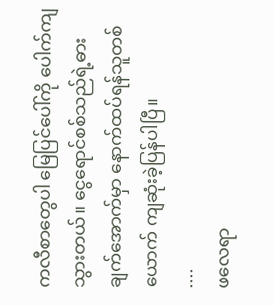ကလီစာတွေပါ မြေပြင်ပေါ်ကို ပေါက်ကျသွားတယ်။ ငွေရောင်စစ်သည်ရဲ့ဓားချက်အောက်မှာ နောက်ထပ်ရန်သူတစ်ယောက် ကျဆုံးခဲ့ပြန်ပါပြီ။
....
ဖလေရာ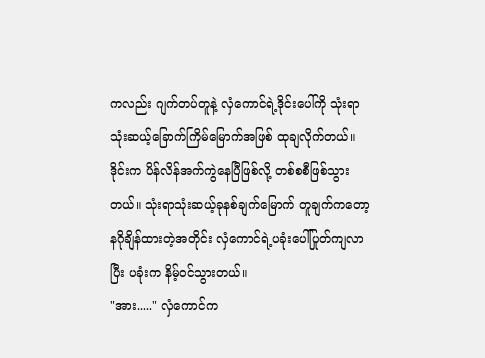ကလည်း ဂျက်တပ်တူနဲ့ လှံကောင်ရဲ့ဒိုင်းပေါ်ကို သုံးရာသုံးဆယ့်ခြောက်ကြိမ်မြောက်အဖြစ် ထုချလိုက်တယ်။ ဒိုင်းက ပိန်လိန်အက်ကွဲနေပြီဖြစ်လို့ တစ်စစီဖြစ်သွားတယ်။ သုံးရာသုံးဆယ့်ခုနစ်ချက်မြောက် တူချက်ကတော့ နဂိုချိန်ထားတဲ့အတိုင်း လှံကောင်ရဲ့ပခုံးပေါ်ပြုတ်ကျလာပြီး ပခုံးက နိမ့်ဝင်သွားတယ်။
"အား....." လှံကောင်က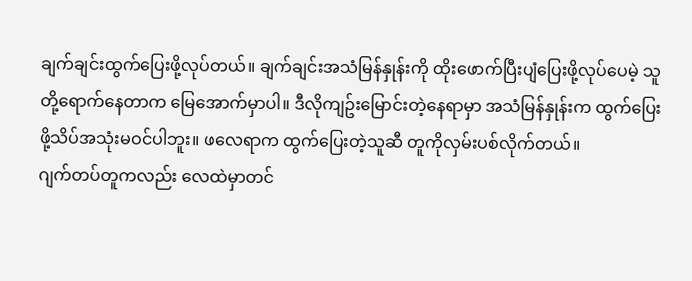ချက်ချင်းထွက်ပြေးဖို့လုပ်တယ်။ ချက်ချင်းအသံမြန်နှုန်းကို ထိုးဖောက်ပြီးပျံပြေးဖို့လုပ်ပေမဲ့ သူတို့ရောက်နေတာက မြေအောက်မှာပါ။ ဒီလိုကျဥ်းမြောင်းတဲ့နေရာမှာ အသံမြန်နှုန်းက ထွက်ပြေးဖို့သိပ်အသုံးမဝင်ပါဘူး။ ဖလေရာက ထွက်ပြေးတဲ့သူဆီ တူကိုလှမ်းပစ်လိုက်တယ်။
ဂျက်တပ်တူကလည်း လေထဲမှာတင်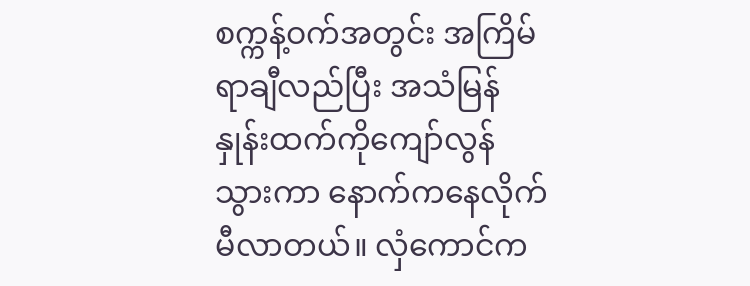စက္ကန့်ဝက်အတွင်း အကြိမ်ရာချီလည်ပြီး အသံမြန်နှုန်းထက်ကိုကျော်လွန်သွားကာ နောက်ကနေလိုက်မီလာတယ်။ လှံကောင်က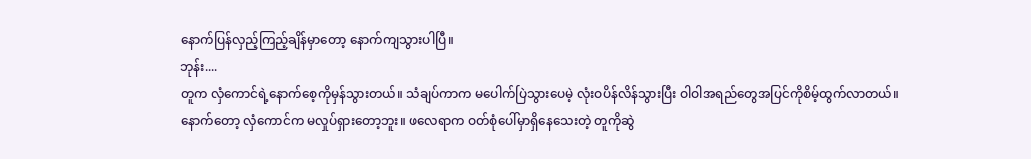နောက်ပြန်လှည့်ကြည့်ချိန်မှာတော့ နောက်ကျသွားပါပြီ။
ဘုန်း....
တူက လှံကောင်ရဲ့နောက်စေ့ကိုမှန်သွားတယ်။ သံချပ်ကာက မပေါက်ပြဲသွားပေမဲ့ လုံးဝပိန်လိန်သွားပြီး ဝါဝါအရည်တွေအပြင်ကိုစိမ့်ထွက်လာတယ်။ နောက်တော့ လှံကောင်က မလှုပ်ရှားတော့ဘူး။ ဖလေရာက ဝတ်စုံပေါ်မှာရှိနေသေးတဲ့ တူကိုဆွဲ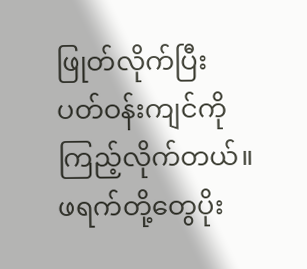ဖြုတ်လိုက်ပြီး ပတ်ဝန်းကျင်ကို ကြည့်လိုက်တယ်။ ဖရက်တို့တွေပိုး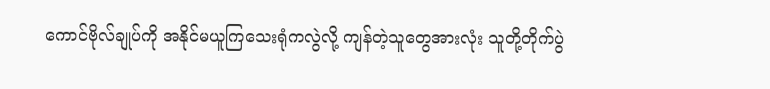ကောင်ဗိုလ်ချုပ်ကို အနိုင်မယူကြသေးရုံကလွဲလို့ ကျန်တဲ့သူတွေအားလုံး သူတို့တိုက်ပွဲ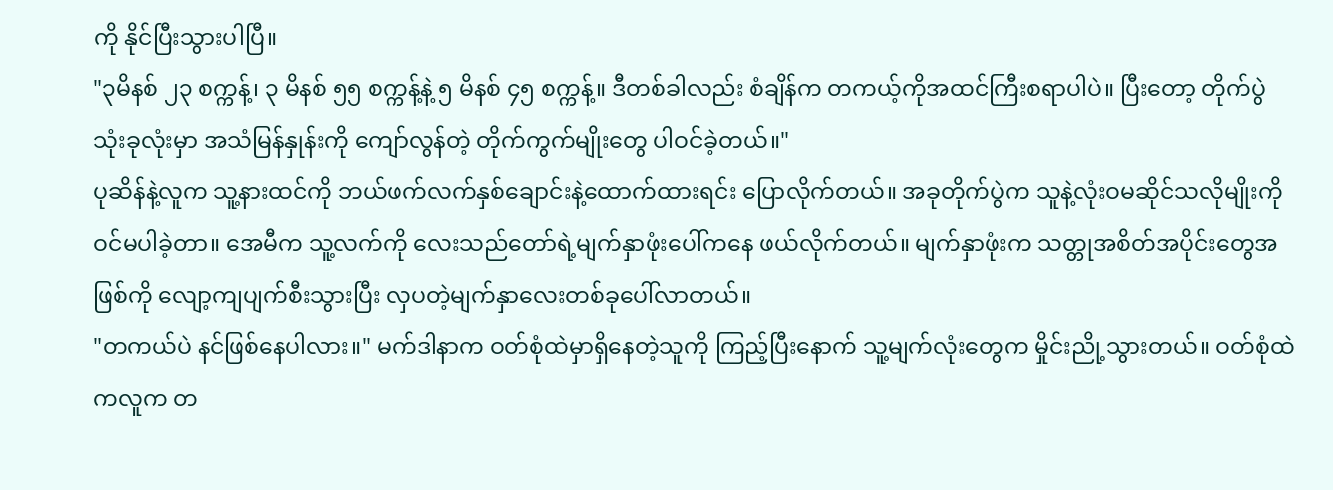ကို နိုင်ပြီးသွားပါပြီ။
"၃မိနစ် ၂၃ စက္ကန့်၊ ၃ မိနစ် ၅၅ စက္ကန့်နဲ့ ၅ မိနစ် ၄၅ စက္ကန့်။ ဒီတစ်ခါလည်း စံချိန်က တကယ့်ကိုအထင်ကြီးစရာပါပဲ။ ပြီးတော့ တိုက်ပွဲသုံးခုလုံးမှာ အသံမြန်နှုန်းကို ကျော်လွန်တဲ့ တိုက်ကွက်မျိုးတွေ ပါဝင်ခဲ့တယ်။"
ပုဆိန်နဲ့လူက သူ့နားထင်ကို ဘယ်ဖက်လက်နှစ်ချောင်းနဲ့ထောက်ထားရင်း ပြောလိုက်တယ်။ အခုတိုက်ပွဲက သူနဲ့လုံးဝမဆိုင်သလိုမျိုးကို ဝင်မပါခဲ့တာ။ အေမီက သူ့လက်ကို လေးသည်တော်ရဲ့မျက်နှာဖုံးပေါ်ကနေ ဖယ်လိုက်တယ်။ မျက်နှာဖုံးက သတ္တုအစိတ်အပိုင်းတွေအဖြစ်ကို လျော့ကျပျက်စီးသွားပြီး လှပတဲ့မျက်နှာလေးတစ်ခုပေါ်လာတယ်။
"တကယ်ပဲ နင်ဖြစ်နေပါလား။" မက်ဒါနာက ဝတ်စုံထဲမှာရှိနေတဲ့သူကို ကြည့်ပြီးနောက် သူ့မျက်လုံးတွေက မှိုင်းညို့သွားတယ်။ ဝတ်စုံထဲကလူက တ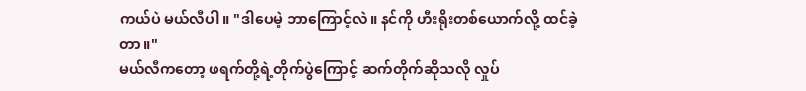ကယ်ပဲ မယ်လီပါ။ "ဒါပေမဲ့ ဘာကြောင့်လဲ။ နင်ကို ဟီးရိုးတစ်ယောက်လို့ ထင်ခဲ့တာ။"
မယ်လီကတော့ ဖရက်တို့ရဲ့တိုက်ပွဲကြောင့် ဆက်တိုက်ဆိုသလို လှုပ်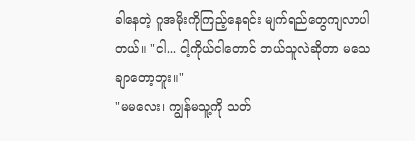ခါနေတဲ့ ဂူအမိုးကိုကြည့်နေရင်း မျက်ရည်တွေကျလာပါတယ်။ "ငါ... ငါ့ကိုယ်ငါတောင် ဘယ်သူလဲဆိုတာ မသေချာတော့ဘူး။"
"မမလေး၊ ကျွန်မသူ့ကို သတ်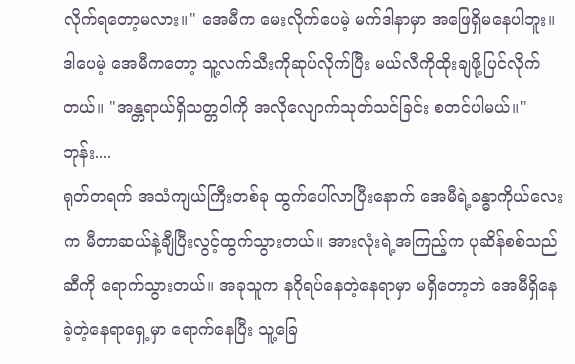လိုက်ရတော့မလား။" အေမီက မေးလိုက်ပေမဲ့ မက်ဒါနာမှာ အဖြေရှိမနေပါဘူး။ ဒါပေမဲ့ အေမီကတော့ သူ့လက်သီးကိုဆုပ်လိုက်ပြီး မယ်လီကိုထိုးချဖို့ပြင်လိုက်တယ်။ "အန္တရာယ်ရှိသတ္တဝါကို အလိုလျောက်သုတ်သင်ခြင်း စတင်ပါမယ်။"
ဘုန်း....
ရုတ်တရက် အသံကျယ်ကြီးတစ်ခု ထွက်ပေါ်လာပြီးနောက် အေမီရဲ့ခန္ဓာကိုယ်လေးက မီတာဆယ်နဲ့ချီပြီးလွင့်ထွက်သွားတယ်။ အားလုံးရဲ့အကြည့်က ပုဆိန်စစ်သည်ဆီကို ရောက်သွားတယ်။ အခုသူက နဂိုရပ်နေတဲ့နေရာမှာ မရှိတော့ဘဲ အေမီရှိနေခဲ့တဲ့နေရာရှေ့မှာ ရောက်နေပြီး သူ့ခြေ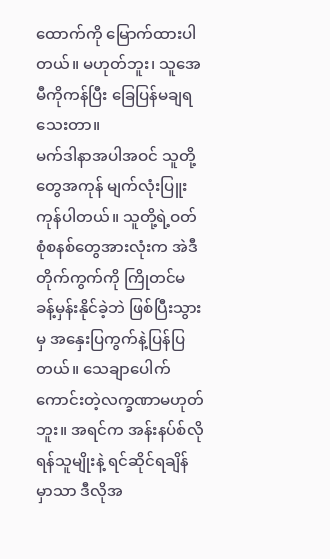ထောက်ကို မြောက်ထားပါတယ်။ မဟုတ်ဘူး၊ သူအေမီကိုကန်ပြီး ခြေပြန်မချရသေးတာ။
မက်ဒါနာအပါအဝင် သူတို့တွေအကုန် မျက်လုံးပြူးကုန်ပါတယ်။ သူတို့ရဲ့ဝတ်စုံစနစ်တွေအားလုံးက အဲဒီတိုက်ကွက်ကို ကြိုတင်မခန့်မှန်းနိုင်ခဲ့ဘဲ ဖြစ်ပြီးသွားမှ အနှေးပြကွက်နဲ့ပြန်ပြတယ်။ သေချာပေါက် ကောင်းတဲ့လက္ခဏာမဟုတ်ဘူး။ အရင်က အန်းနပ်စ်လိုရန်သူမျိုးနဲ့ ရင်ဆိုင်ရချိန်မှာသာ ဒီလိုအ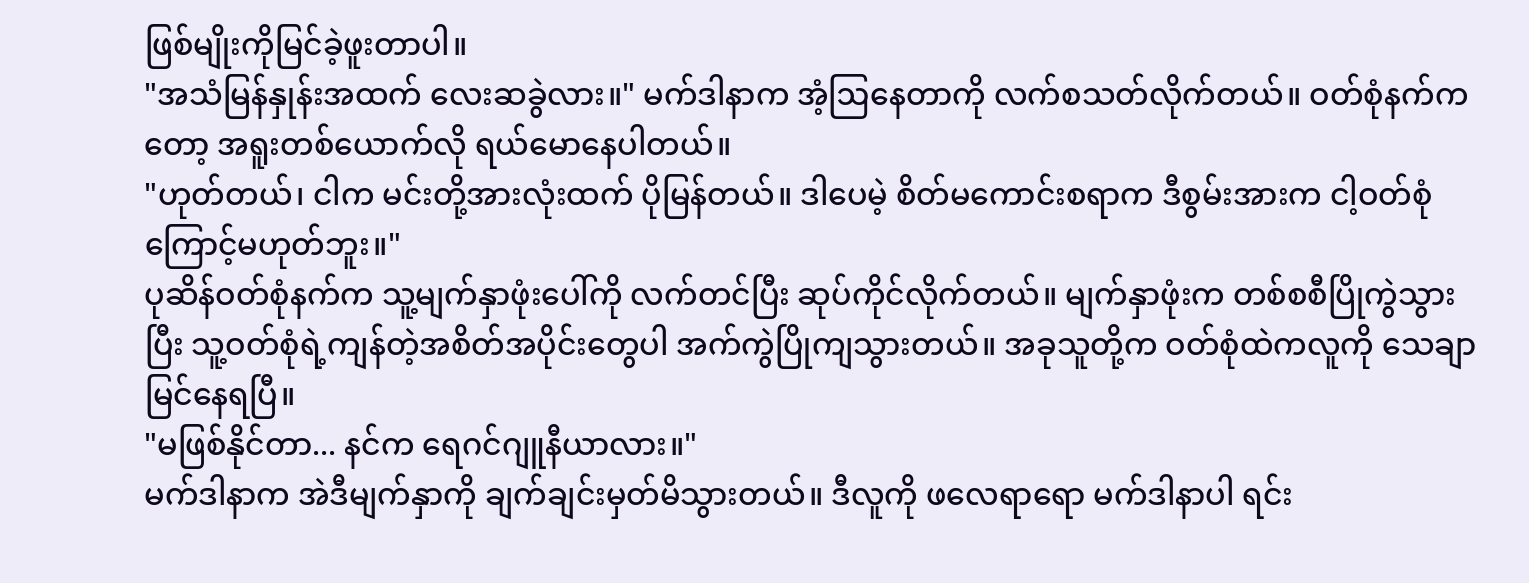ဖြစ်မျိုးကိုမြင်ခဲ့ဖူးတာပါ။
"အသံမြန်နှုန်းအထက် လေးဆခွဲလား။" မက်ဒါနာက အံ့ဩနေတာကို လက်စသတ်လိုက်တယ်။ ဝတ်စုံနက်ကတော့ အရူးတစ်ယောက်လို ရယ်မောနေပါတယ်။
"ဟုတ်တယ်၊ ငါက မင်းတို့အားလုံးထက် ပိုမြန်တယ်။ ဒါပေမဲ့ စိတ်မကောင်းစရာက ဒီစွမ်းအားက ငါ့ဝတ်စုံကြောင့်မဟုတ်ဘူး။"
ပုဆိန်ဝတ်စုံနက်က သူ့မျက်နှာဖုံးပေါ်ကို လက်တင်ပြီး ဆုပ်ကိုင်လိုက်တယ်။ မျက်နှာဖုံးက တစ်စစီပြိုကွဲသွားပြီး သူ့ဝတ်စုံရဲ့ကျန်တဲ့အစိတ်အပိုင်းတွေပါ အက်ကွဲပြိုကျသွားတယ်။ အခုသူတို့က ဝတ်စုံထဲကလူကို သေချာမြင်နေရပြီ။
"မဖြစ်နိုင်တာ... နင်က ရေဂင်ဂျူနီယာလား။"
မက်ဒါနာက အဲဒီမျက်နှာကို ချက်ချင်းမှတ်မိသွားတယ်။ ဒီလူကို ဖလေရာရော မက်ဒါနာပါ ရင်း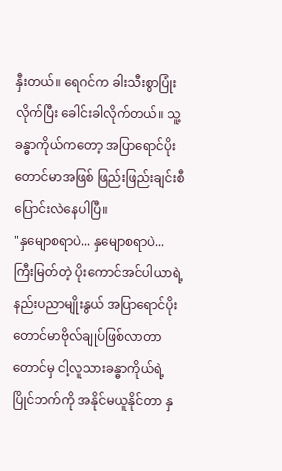နှီးတယ်။ ရေဂင်က ခါးသီးစွာပြုံးလိုက်ပြီး ခေါင်းခါလိုက်တယ်။ သူ့ခန္ဓာကိုယ်ကတော့ အပြာရောင်ပိုးတောင်မာအဖြစ် ဖြည်းဖြည်းချင်းစီ ပြောင်းလဲနေပါပြီ။
"နှမျောစရာပဲ... နှမျောစရာပဲ... ကြီးမြတ်တဲ့ ပိုးကောင်အင်ပါယာရဲ့နည်းပညာမျိုးနွယ် အပြာရောင်ပိုးတောင်မာဗိုလ်ချုပ်ဖြစ်လာတာတောင်မှ ငါ့လူသားခန္ဓာကိုယ်ရဲ့ပြိုင်ဘက်ကို အနိုင်မယူနိုင်တာ နှ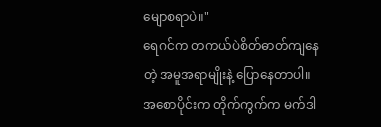မျောစရာပဲ။"
ရေဂင်က တကယ်ပဲစိတ်ဓာတ်ကျနေတဲ့ အမူအရာမျိုးနဲ့ ပြောနေတာပါ။ အစောပိုင်းက တိုက်ကွက်က မက်ဒါ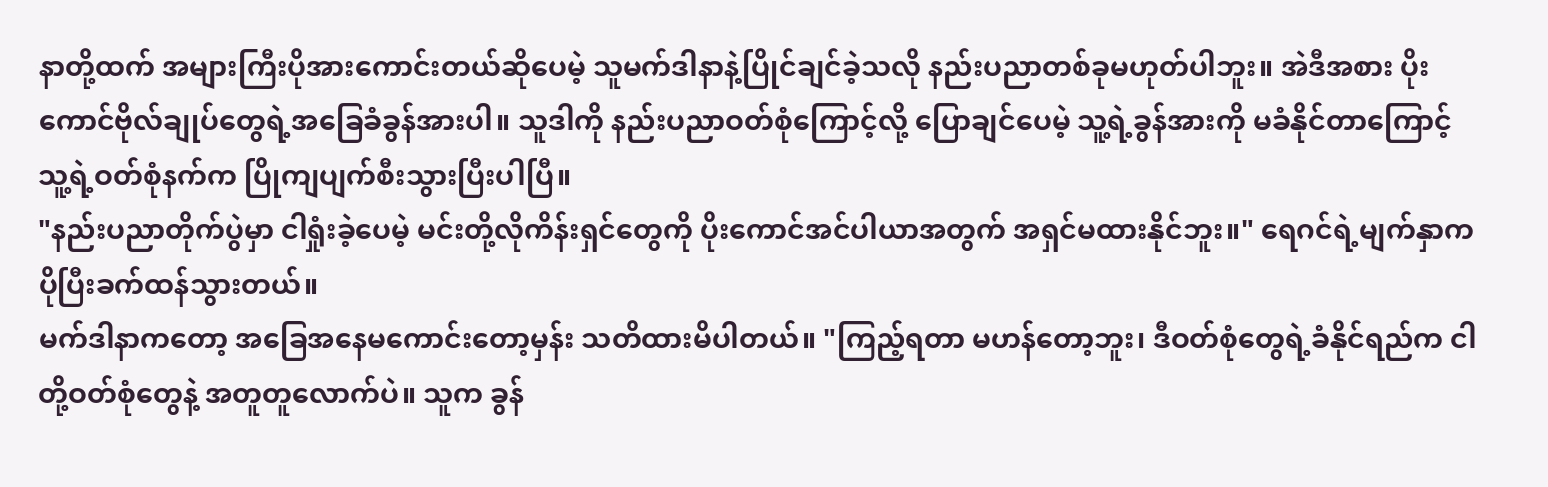နာတို့ထက် အများကြီးပိုအားကောင်းတယ်ဆိုပေမဲ့ သူမက်ဒါနာနဲ့ပြိုင်ချင်ခဲ့သလို နည်းပညာတစ်ခုမဟုတ်ပါဘူး။ အဲဒီအစား ပိုးကောင်ဗိုလ်ချုပ်တွေရဲ့အခြေခံခွန်အားပါ။ သူဒါကို နည်းပညာဝတ်စုံကြောင့်လို့ ပြောချင်ပေမဲ့ သူ့ရဲ့ခွန်အားကို မခံနိုင်တာကြောင့် သူ့ရဲ့ဝတ်စုံနက်က ပြိုကျပျက်စီးသွားပြီးပါပြီ။
"နည်းပညာတိုက်ပွဲမှာ ငါရှုံးခဲ့ပေမဲ့ မင်းတို့လိုကိန်းရှင်တွေကို ပိုးကောင်အင်ပါယာအတွက် အရှင်မထားနိုင်ဘူး။" ရေဂင်ရဲ့မျက်နှာက ပိုပြီးခက်ထန်သွားတယ်။
မက်ဒါနာကတော့ အခြေအနေမကောင်းတော့မှန်း သတိထားမိပါတယ်။ "ကြည့်ရတာ မဟန်တော့ဘူး၊ ဒီဝတ်စုံတွေရဲ့ခံနိုင်ရည်က ငါတို့ဝတ်စုံတွေနဲ့ အတူတူလောက်ပဲ။ သူက ခွန်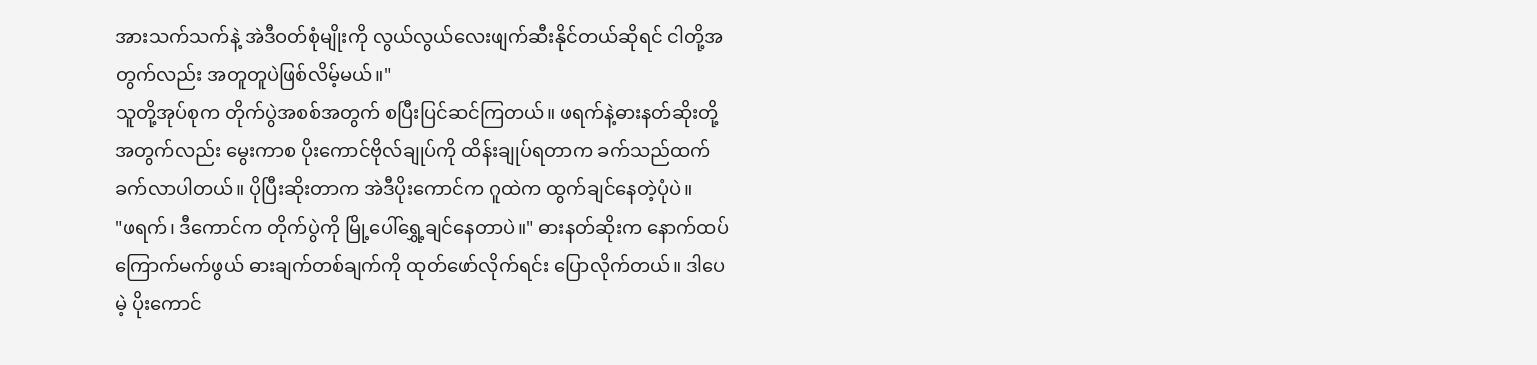အားသက်သက်နဲ့ အဲဒီဝတ်စုံမျိုးကို လွယ်လွယ်လေးဖျက်ဆီးနိုင်တယ်ဆိုရင် ငါတို့အတွက်လည်း အတူတူပဲဖြစ်လိမ့်မယ်။"
သူတို့အုပ်စုက တိုက်ပွဲအစစ်အတွက် စပြီးပြင်ဆင်ကြတယ်။ ဖရက်နဲ့ဓားနတ်ဆိုးတို့အတွက်လည်း မွေးကာစ ပိုးကောင်ဗိုလ်ချုပ်ကို ထိန်းချုပ်ရတာက ခက်သည်ထက်ခက်လာပါတယ်။ ပိုပြီးဆိုးတာက အဲဒီပိုးကောင်က ဂူထဲက ထွက်ချင်နေတဲ့ပုံပဲ။
"ဖရက်၊ ဒီကောင်က တိုက်ပွဲကို မြို့ပေါ်ရွှေ့ချင်နေတာပဲ။" ဓားနတ်ဆိုးက နောက်ထပ်ကြောက်မက်ဖွယ် ဓားချက်တစ်ချက်ကို ထုတ်ဖော်လိုက်ရင်း ပြောလိုက်တယ်။ ဒါပေမဲ့ ပိုးကောင်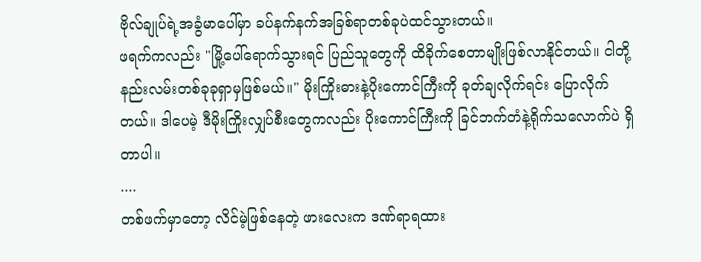ဗိုလ်ချုပ်ရဲ့အခွံမာပေါ်မှာ ခပ်နက်နက်အခြစ်ရာတစ်ခုပဲထင်သွားတယ်။
ဖရက်ကလည်း "မြို့ပေါ်ရောက်သွားရင် ပြည်သူတွေကို ထိခိုက်စေတာမျိုးဖြစ်လာနိုင်တယ်။ ငါတို့နည်းလမ်းတစ်ခုခုရှာမှဖြစ်မယ်။" မိုးကြိုးဓားနဲ့ပိုးကောင်ကြီးကို ခုတ်ချလိုက်ရင်း ပြောလိုက်တယ်။ ဒါပေမဲ့ ဒီမိုးကြိုးလျှပ်စီးတွေကလည်း ပိုးကောင်ကြီးကို ခြင်ဘက်တံနဲ့ရိုက်သလောက်ပဲ ရှိတာပါ။
....
တစ်ဖက်မှာတော့ လိင်မဲ့ဖြစ်နေတဲ့ ဖားလေးက ဒဏ်ရာရထား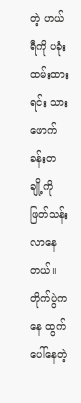တဲ့ ဟယ်ရီကို ပခုံးထမ်းထားရင်း သားဖောက်ခန်းတချို့ကို ဖြတ်သန်းလာနေတယ်။ တိုက်ပွဲကနေ ထွက်ပေါ်နေတဲ့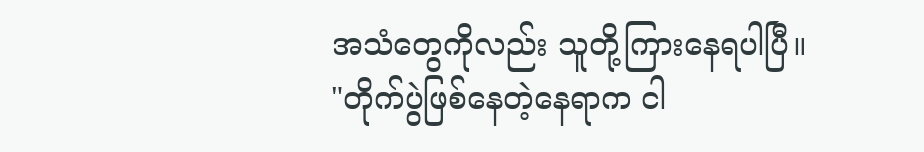အသံတွေကိုလည်း သူတို့ကြားနေရပါပြီ။
"တိုက်ပွဲဖြစ်နေတဲ့နေရာက ငါ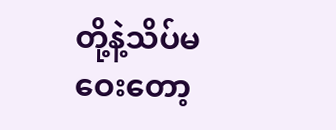တို့နဲ့သိပ်မဝေးတော့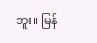ဘူး။ မြန်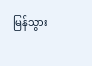မြန်သွား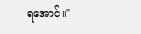ရအောင်။"